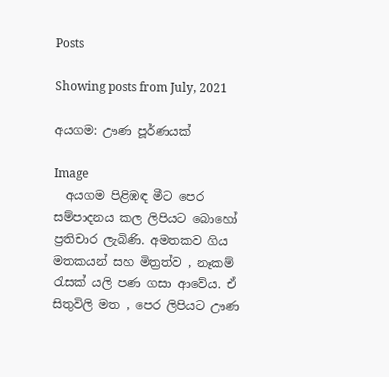Posts

Showing posts from July, 2021

අයගම: ඌණ පූර්ණයක්

Image
  අයගම පිළිඹඳ මීට පෙර සම්පාදනය කල ලිපියට බොහෝ ප්‍රතිචාර ලැබිණි. අමතකව ගිය මතකයන් සහ මිත්‍රත්ව , නෑකම් රැසක් යලි පණ ගසා ආවේය. ඒ සිතුවිලි මත , පෙර ලිපියට ඌණ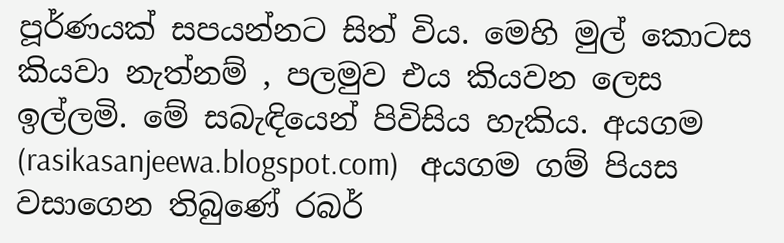පූර්ණයක් සපයන්නට සිත් විය. මෙහි මුල් කොටස කියවා නැත්නම් , පලමුව එය කියවන ලෙස ඉල්ලමි. මේ සබැඳියෙන් පිවිසිය හැකිය. අයගම (rasikasanjeewa.blogspot.com)   අයගම ගම් පියස වසාගෙන තිබුණේ රබර්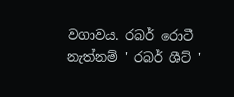වගාවය. රබර් රොටී නැත්නම් ' රබර් ශීට් '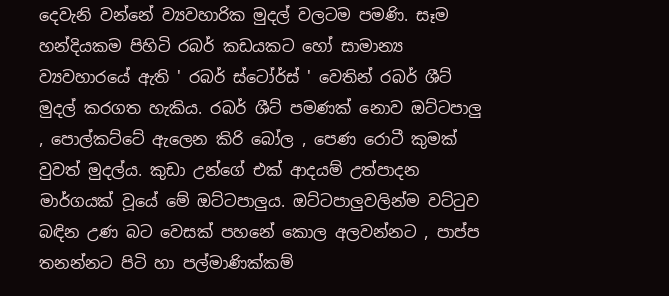දෙවැනි වන්නේ ව්‍යවහාරික මුදල් වලටම පමණි. සෑම හන්දියකම පිහිටි රබර් කඩයකට හෝ සාමාන්‍ය ව්‍යවහාරයේ ඇති ' රබර් ස්ටෝර්ස් ' වෙතින් රබර් ශීට් මුදල් කරගත හැකිය. රබර් ශීට් පමණක් නොව ඔට්ටපාලු , පොල්කට්ටේ ඇලෙන කිරි බෝල , පෙණ රොටී කුමක් වුවත් මුදල්ය. කුඩා උන්ගේ එක් ආදයම් උත්පාදන මාර්ගයක් වූයේ මේ ඔට්ටපාලුය. ඔට්ටපාලුවලින්ම වට්ටුව බඳින උණ බට වෙසක් පහනේ කොල අලවන්නට , පාප්ප තනන්නට පිටි හා පල්මාණික්කම්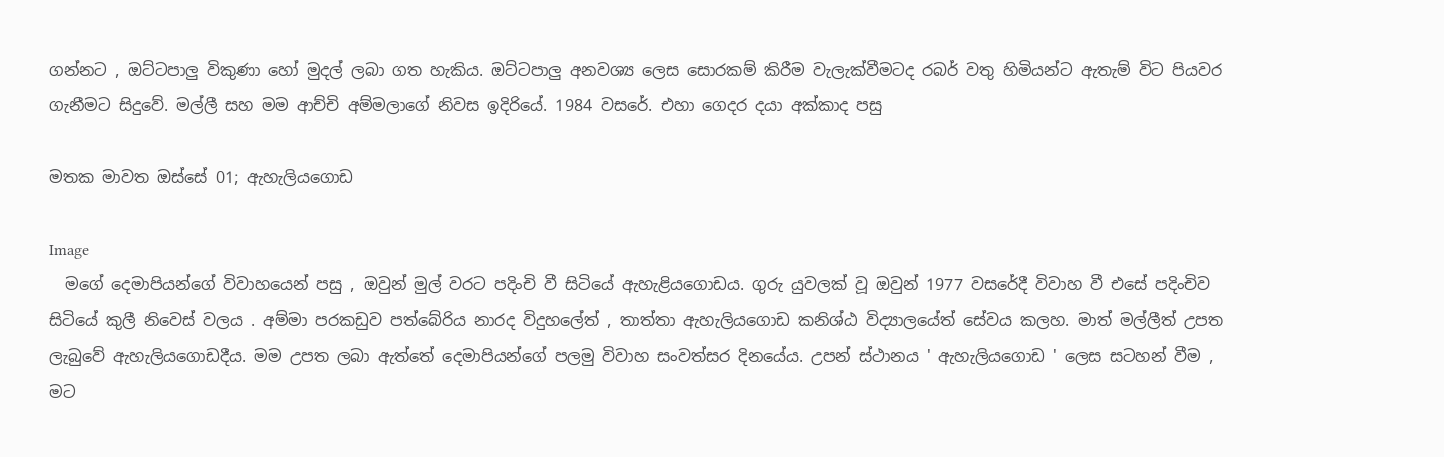ගන්නට , ඔට්ටපාලු විකුණා හෝ මුදල් ලබා ගත හැකිය. ඔට්ටපාලු අනවශ්‍ය ලෙස සොරකම් කිරීම වැලැක්වීමටද රබර් වතු හිමියන්ට ඇතැම් විට පියවර ගැනීමට සිදුවේ. මල්ලී සහ මම ආච්චි අම්මලාගේ නිවස ඉදිරියේ. 1984 වසරේ. එහා ගෙදර දයා අක්කාද පසු

මතක මාවත ඔස්සේ 01; ඇහැලියගොඩ

Image
  මගේ දෙමාපියන්ගේ විවාහයෙන් පසු , ඔවුන් මුල් වරට පදිංචි වී සිටියේ ඇහැළියගොඩය. ගුරු යුවලක් වූ ඔවුන් 1977 වසරේදී විවාහ වී එසේ පදිංචිව සිටියේ කුලී නිවෙස් වලය . අම්මා පරකඩුව පත්බේරිය නාරද විදුහලේත් , තාත්තා ඇහැලියගොඩ කනිශ්ඨ විද්‍යාලයේත් සේවය කලහ. මාත් මල්ලීත් උපත ලැබුවේ ඇහැලියගොඩදීය. මම උපත ලබා ඇත්තේ දෙමාපියන්ගේ පලමු විවාහ සංවත්සර දිනයේය. උපන් ස්ථානය ' ඇහැලියගොඩ ' ලෙස සටහන් වීම , මට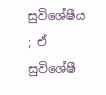සුවිශේෂීය ; ඒ සුවිශේෂී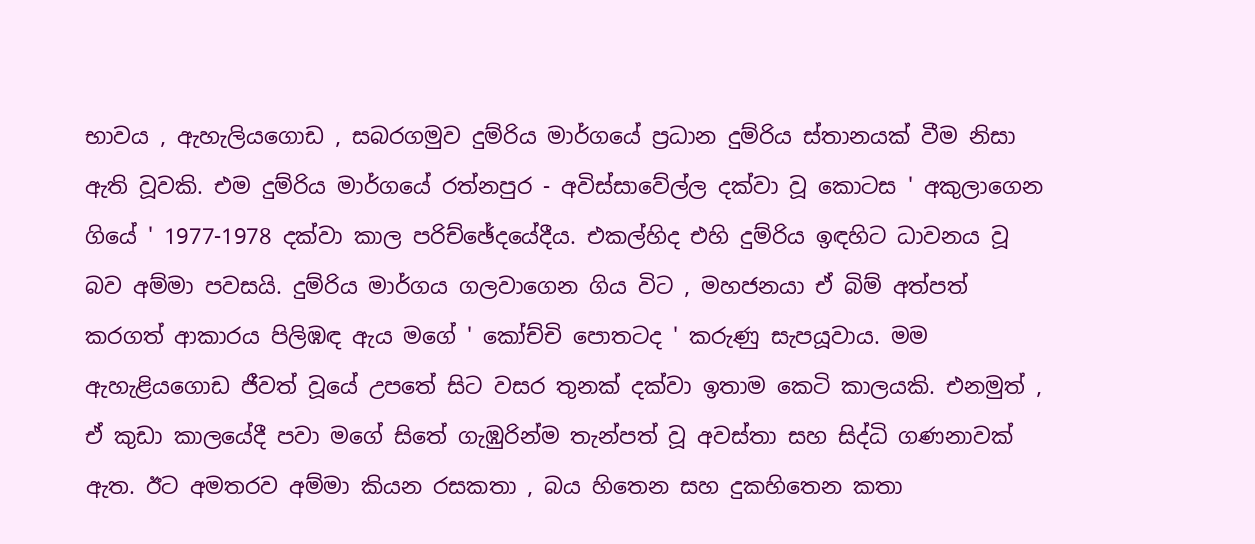භාවය , ඇහැලියගොඩ , සබරගමුව දුම්රිය මාර්ගයේ ප්‍රධාන දුම්රිය ස්තානයක් වීම නිසා ඇති වූවකි. එම දුම්රිය මාර්ගයේ රත්නපුර - අවිස්සාවේල්ල දක්වා වූ කොටස ' අකුලාගෙන ගියේ ' 1977-1978 දක්වා කාල පරිච්ඡේදයේදීය. එකල්හිද එහි දුම්රිය ඉඳහිට ධාවනය වූ බව අම්මා පවසයි. දුම්රිය මාර්ගය ගලවාගෙන ගිය විට , මහජනයා ඒ බිම් අත්පත් කරගත් ආකාරය පිලිඹඳ ඇය මගේ ' කෝච්චි පොතටද ' කරුණු සැපයූවාය. මම ඇහැළියගොඩ ජීවත් වූයේ උපතේ සිට වසර තුනක් දක්වා ඉතාම කෙටි කාලයකි. එනමුත් , ඒ කුඩා කාලයේදී පවා මගේ සිතේ ගැඹුරින්ම තැන්පත් වූ අවස්තා සහ සිද්ධි ගණනාවක් ඇත. ඊට අමතරව අම්මා කියන රසකතා , බය හිතෙන සහ දුකහිතෙන කතා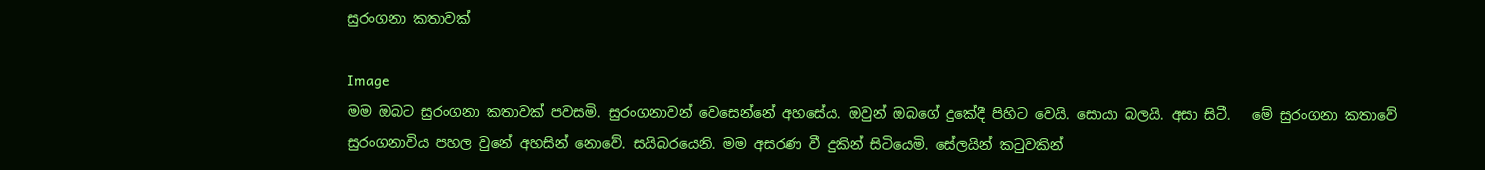සුරංගනා කතාවක්

Image
මම ඔබට සුරංගනා කතාවක් පවසමි. සුරංගනාවන් වෙසෙන්නේ අහසේය. ඔවුන් ඔබගේ දුකේදී පිහිට වෙයි. සොයා බලයි. අසා සිටී.   මේ සුරංගනා කතාවේ සුරංගනාවිය පහල වුනේ අහසින් නොවේ. සයිබරයෙනි. මම අසරණ වී දුකින් සිටියෙමි. සේලයින් කටුවකින්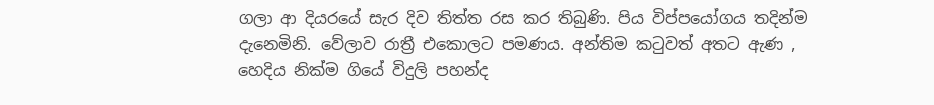ගලා ආ දියරයේ සැර දිව තිත්ත රස කර තිබුණි. පිය විප්පයෝගය තදින්ම දැනෙමිනි. වේලාව රාත්‍රී එකොලට පමණය. අන්තිම කටුවත් අතට ඇණ , හෙදිය නික්ම ගියේ විදුලි පහන්ද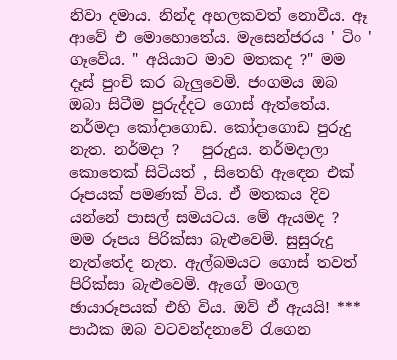නිවා දමාය. නින්ද අහලකවත් නොවීය. ඈ ආවේ එ මොහොතේය. මැසෙන්ජරය ' ටිං ' ගෑවේය. " අයියාට මාව මතකද ?" මම දෑස් පුංචි කර බැලුවෙමි. ජංගමය ඔබ ඔබා සිටීම පුරුද්දට ගොස් ඇත්තේය. නර්මදා කෝදාගොඩ. කෝදාගොඩ පුරුදු නැත. නර්මදා ?   පුරුදුය. නර්මදාලා කොතෙක් සිටියත් , සිතෙහි ඇඳෙන එක් රූපයක් පමණක් විය. ඒ මතකය දිව යන්නේ පාසල් සමයටය. මේ ඇයමද ?   මම රූපය පිරික්සා බැළුවෙමි. සුසුරුදු නැත්තේද නැත. ඇල්බමයට ගොස් තවත් පිරික්සා බැළුවෙමි. ඇගේ මංගල ඡායාරූපයක් එහි විය. ඔව් ඒ ඇයයි! *** පාඨක ඔබ වටවන්දනාවේ රැගෙන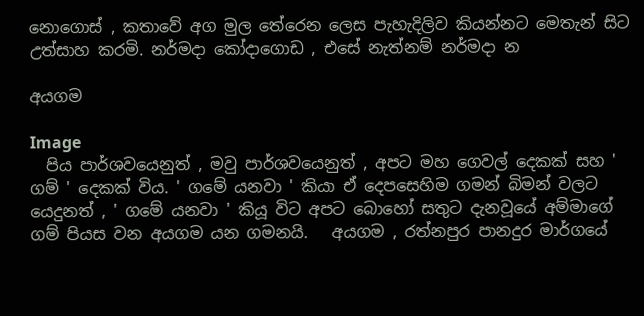නොගොස් , කතාවේ අග මුල තේරෙන ලෙස පැහැදිලිව කියන්නට මෙතැන් සිට උත්සාහ කරමි. නර්මදා කෝදාගොඩ , එසේ නැත්නම් නර්මදා න

අයගම

Image
  පිය පාර්ශවයෙනුත් , මවු පාර්ශවයෙනුත් , අපට මහ ගෙවල් දෙකක් සහ ' ගම් ' දෙකක් විය. ' ගමේ යනවා ' කියා ඒ දෙපසෙහිම ගමන් බිමන් වලට යෙදුනත් , ' ගමේ යනවා ' කියූ විට අපට බොහෝ සතුට දැනවූයේ අම්මාගේ ගම් පියස වන අයගම යන ගමනයි.   අයගම , රත්නපුර පානදුර මාර්ගයේ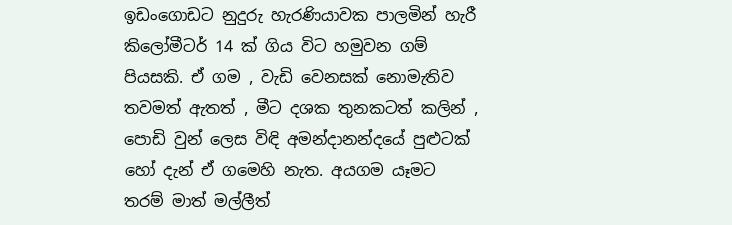ඉඩංගොඩට නුදුරු හැරණියාවක පාලමින් හැරී කිලෝමීටර් 14 ක් ගිය විට හමුවන ගම් පියසකි. ඒ ගම , වැඩි වෙනසක් නොමැතිව තවමත් ඇතත් , මීට දශක තුනකටත් කලින් , පොඩි වුන් ලෙස විඳි අමන්දානන්දයේ පුළුටක් හෝ දැන් ඒ ගමෙහි නැත. අයගම යෑමට තරම් මාත් මල්ලීත්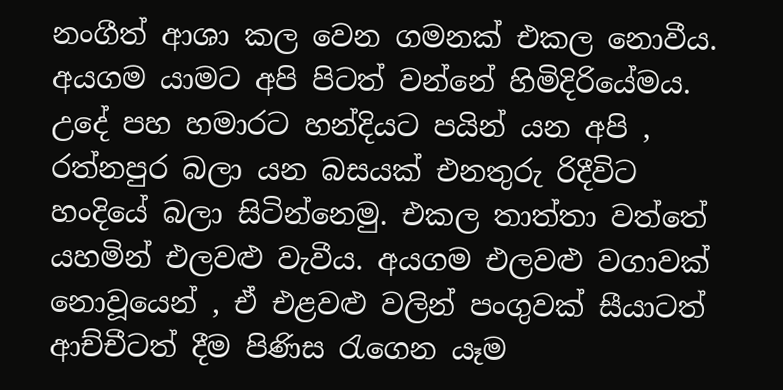නංගීත් ආශා කල වෙන ගමනක් එකල නොවීය.   අයගම යාමට අපි පිටත් වන්නේ හිමිදිරියේමය. උදේ පහ හමාරට හන්දියට පයින් යන අපි , රත්නපුර බලා යන බසයක් එනතුරු රිදීවිට හංදියේ බලා සිටින්නෙමු. එකල තාත්තා වත්තේ යහමින් එලවළු වැවීය. අයගම එලවළු වගාවක් නොවූයෙන් , ඒ එළවළු වලින් පංගුවක් සීයාටත් ආච්චීටත් දීම පිණිස රැගෙන යෑම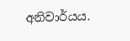අනිවාර්යය.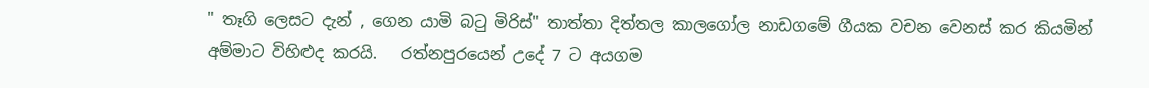" තෑගි ලෙසට දැන් , ගෙන යාමි බටු මිරිස්" තාත්තා දිත්තල කාලගෝල නාඩගමේ ගීයක වචන වෙනස් කර කියමින් අම්මාට විහිළුද කරයි.   රත්නපුරයෙන් උදේ 7 ට අයගම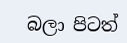බලා පිටත්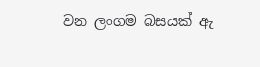වන ලංගම බසයක් ඇ